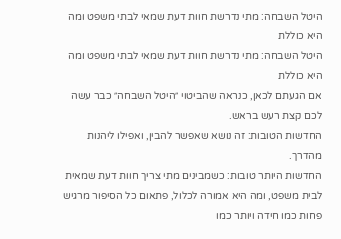היטל השבחה: מתי נדרשת חוות דעת שמאי לבתי משפט ומה היא כוללת
היטל השבחה: מתי נדרשת חוות דעת שמאי לבתי משפט ומה היא כוללת
אם הגעתם לכאן, כנראה שהביטוי ״היטל השבחה״ כבר עשה לכם קצת רעש בראש.
החדשות הטובות: זה נושא שאפשר להבין, ואפילו ליהנות מהדרך.
החדשות היותר טובות: כשמבינים מתי צריך חוות דעת שמאית לבית משפט, ומה היא אמורה לכלול, פתאום כל הסיפור מרגיש פחות כמו חידה ויותר כמו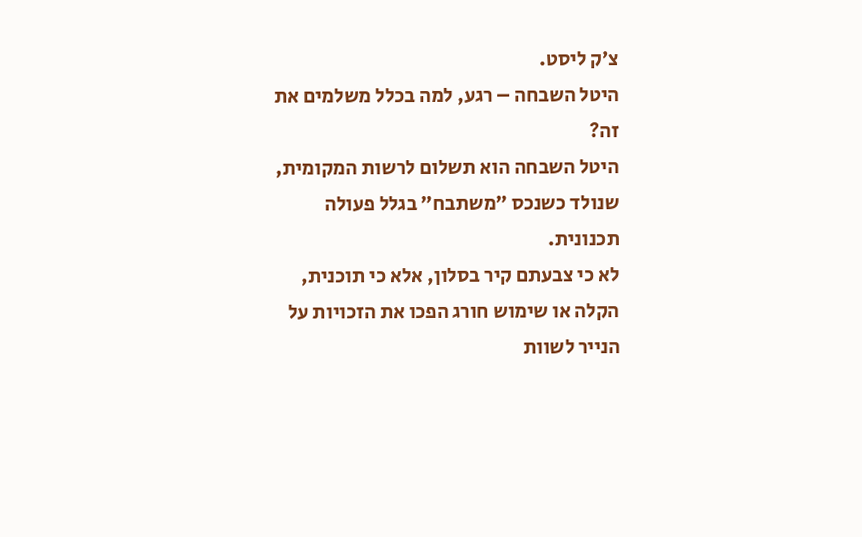צ׳ק ליסט.
היטל השבחה – רגע, למה בכלל משלמים את זה?
היטל השבחה הוא תשלום לרשות המקומית, שנולד כשנכס ״משתבח״ בגלל פעולה תכנונית.
לא כי צבעתם קיר בסלון, אלא כי תוכנית, הקלה או שימוש חורג הפכו את הזכויות על הנייר לשוות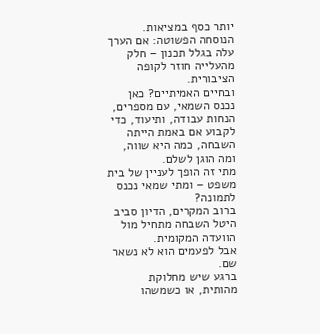יותר כסף במציאות.
הנוסחה הפשוטה: אם הערך עלה בגלל תכנון – חלק מהעלייה חוזר לקופה הציבורית.
ובחיים האמיתיים? כאן נכנס השמאי, עם מספרים, הנחות עבודה, ותיעוד, כדי לקבוע אם באמת הייתה השבחה, כמה היא שווה, ומה הוגן לשלם.
מתי זה הופך לעניין של בית משפט – ומתי שמאי נכנס לתמונה?
ברוב המקרים, הדיון סביב היטל השבחה מתחיל מול הוועדה המקומית.
אבל לפעמים הוא לא נשאר שם.
ברגע שיש מחלוקת מהותית, או כשמשהו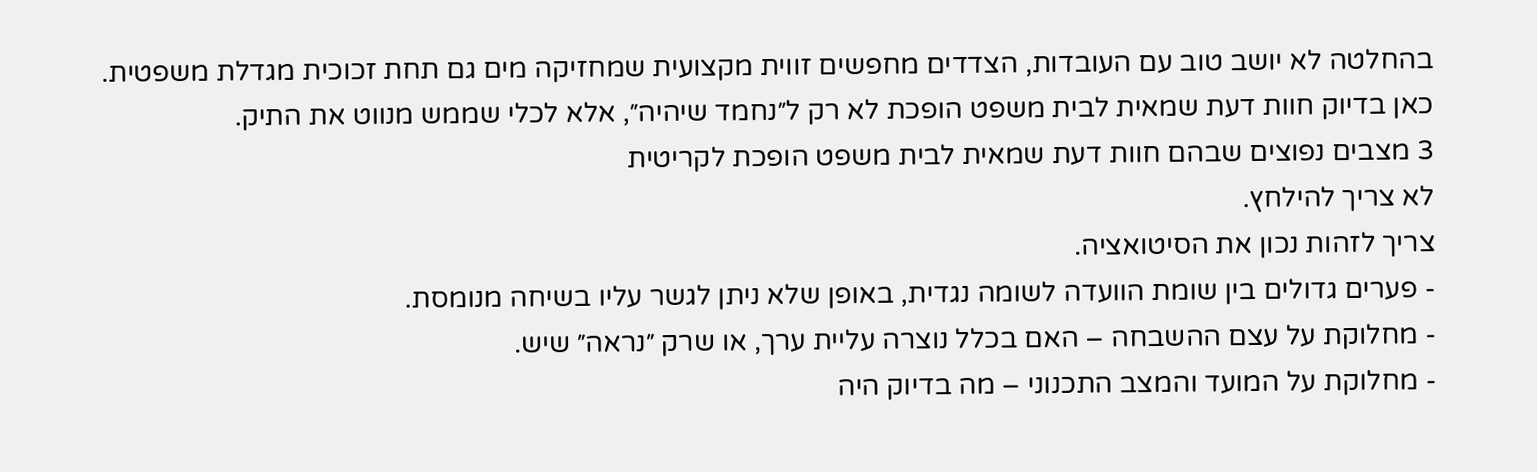בהחלטה לא יושב טוב עם העובדות, הצדדים מחפשים זווית מקצועית שמחזיקה מים גם תחת זכוכית מגדלת משפטית.
כאן בדיוק חוות דעת שמאית לבית משפט הופכת לא רק ל״נחמד שיהיה״, אלא לכלי שממש מנווט את התיק.
3 מצבים נפוצים שבהם חוות דעת שמאית לבית משפט הופכת לקריטית
לא צריך להילחץ.
צריך לזהות נכון את הסיטואציה.
- פערים גדולים בין שומת הוועדה לשומה נגדית, באופן שלא ניתן לגשר עליו בשיחה מנומסת.
- מחלוקת על עצם ההשבחה – האם בכלל נוצרה עליית ערך, או שרק ״נראה״ שיש.
- מחלוקת על המועד והמצב התכנוני – מה בדיוק היה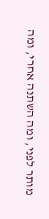מותר לפני, ומה השתנה אחרי, ומה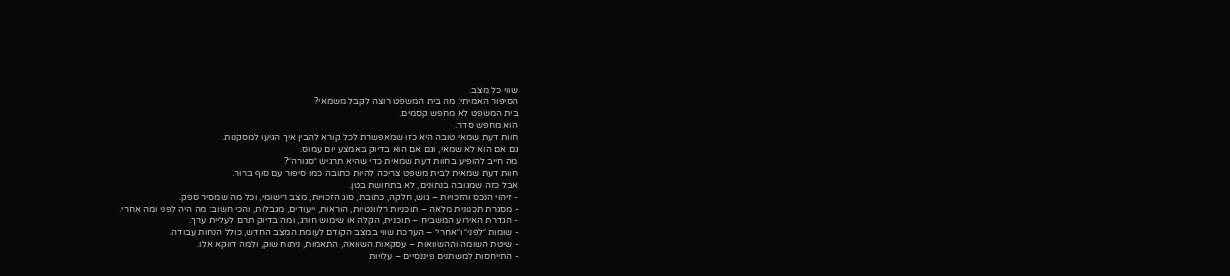שווי כל מצב.
הסיפור האמיתי: מה בית המשפט רוצה לקבל משמאי?
בית המשפט לא מחפש קסמים.
הוא מחפש סדר.
חוות דעת שמאי טובה היא כזו שמאפשרת לכל קורא להבין איך הגיעו למסקנות.
גם אם הוא לא שמאי, וגם אם הוא בדיוק באמצע יום עמוס.
מה חייב להופיע בחוות דעת שמאית כדי שהיא תרגיש ״סגורה״?
חוות דעת שמאית לבית משפט צריכה להיות כתובה כמו סיפור עם סוף ברור.
אבל כזה שמגובה בנתונים, לא בתחושת בטן.
- זיהוי הנכס והזכויות – גוש, חלקה, כתובת, סוג הזכויות, מצב רישומי, וכל מה שמסיר ספק.
- מסגרת תכנונית מלאה – תוכניות רלוונטיות, הוראות, ייעודים, מגבלות, והכי חשוב: מה היה לפני ומה אחרי.
- הגדרת האירוע המשביח – תוכנית, הקלה או שימוש חורג, ומה בדיוק תרם לעליית ערך.
- שומות ״לפני״ ו״אחרי״ – הערכת שווי במצב הקודם לעומת המצב החדש, כולל הנחות עבודה.
- שיטת השומה וההשוואות – עסקאות השוואה, התאמות, ניתוח שוק, ולמה דווקא אלו.
- התייחסות למשתנים פיננסיים – עלויות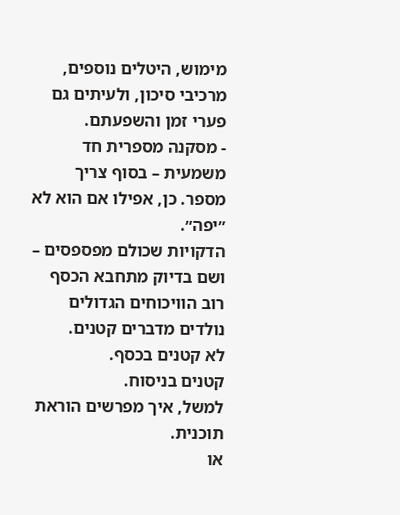מימוש, היטלים נוספים, מרכיבי סיכון, ולעיתים גם פערי זמן והשפעתם.
- מסקנה מספרית חד משמעית – בסוף צריך מספר. כן, אפילו אם הוא לא ״יפה״.
הדקויות שכולם מפספסים – ושם בדיוק מתחבא הכסף
רוב הוויכוחים הגדולים נולדים מדברים קטנים.
לא קטנים בכסף.
קטנים בניסוח.
למשל, איך מפרשים הוראת תוכנית.
או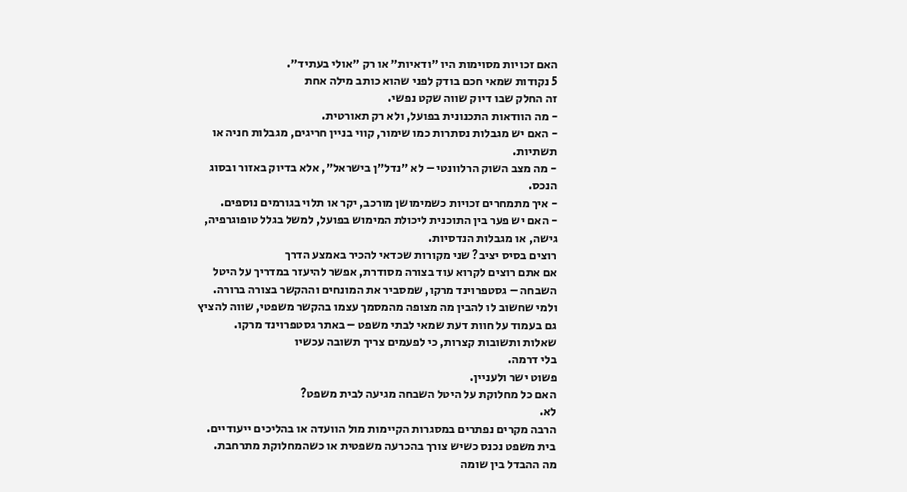האם זכויות מסוימות היו ״ודאיות״ או רק ״אולי בעתיד״.
5 נקודות שמאי חכם בודק לפני שהוא כותב מילה אחת
זה החלק שבו דיוק שווה שקט נפשי.
- מה הוודאות התכנונית בפועל, ולא רק תאורטית.
- האם יש מגבלות נסתרות כמו שימור, קווי בניין חריגים, מגבלות חניה או תשתיות.
- מה מצב השוק הרלוונטי – לא ״נדל״ן בישראל״, אלא בדיוק באזור ובסוג הנכס.
- איך מתמחרים זכויות כשמימושן מורכב, יקר או תלוי בגורמים נוספים.
- האם יש פער בין התוכנית ליכולת המימוש בפועל, למשל בגלל טופוגרפיה, גישה, או מגבלות הנדסיות.
רוצים בסיס יציב? שני מקורות שכדאי להכיר באמצע הדרך
אם אתם רוצים לקרוא עוד בצורה מסודרת, אפשר להיעזר במדריך על היטל השבחה – גסטפרוינד מרקו, שמסביר את המונחים וההקשר בצורה ברורה.
ולמי שחשוב לו להבין מה מצופה מהמסמך עצמו בהקשר משפטי, שווה להציץ גם בעמוד על חוות דעת שמאי לבתי משפט – באתר גסטפרוינד מרקו.
שאלות ותשובות קצרות, כי לפעמים צריך תשובה עכשיו
בלי דרמה.
פשוט ישר ולעניין.
האם כל מחלוקת על היטל השבחה מגיעה לבית משפט?
לא.
הרבה מקרים נפתרים במסגרות הקיימות מול הוועדה או בהליכים ייעודיים.
בית משפט נכנס כשיש צורך בהכרעה משפטית או כשהמחלוקת מתרחבת.
מה ההבדל בין שומה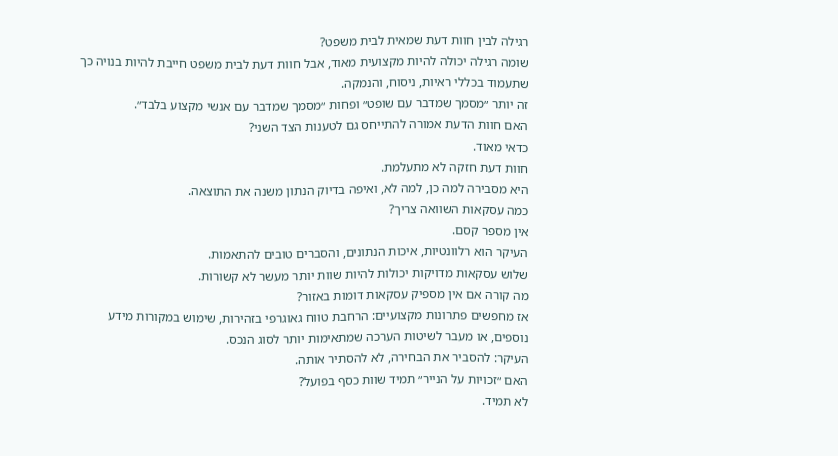רגילה לבין חוות דעת שמאית לבית משפט?
שומה רגילה יכולה להיות מקצועית מאוד, אבל חוות דעת לבית משפט חייבת להיות בנויה כך שתעמוד בכללי ראיות, ניסוח, והנמקה.
זה יותר ״מסמך שמדבר עם שופט״ ופחות ״מסמך שמדבר עם אנשי מקצוע בלבד״.
האם חוות הדעת אמורה להתייחס גם לטענות הצד השני?
כדאי מאוד.
חוות דעת חזקה לא מתעלמת.
היא מסבירה למה כן, למה לא, ואיפה בדיוק הנתון משנה את התוצאה.
כמה עסקאות השוואה צריך?
אין מספר קסם.
העיקר הוא רלוונטיות, איכות הנתונים, והסברים טובים להתאמות.
שלוש עסקאות מדויקות יכולות להיות שוות יותר מעשר לא קשורות.
מה קורה אם אין מספיק עסקאות דומות באזור?
אז מחפשים פתרונות מקצועיים: הרחבת טווח גאוגרפי בזהירות, שימוש במקורות מידע נוספים, או מעבר לשיטות הערכה שמתאימות יותר לסוג הנכס.
העיקר: להסביר את הבחירה, לא להסתיר אותה.
האם ״זכויות על הנייר״ תמיד שוות כסף בפועל?
לא תמיד.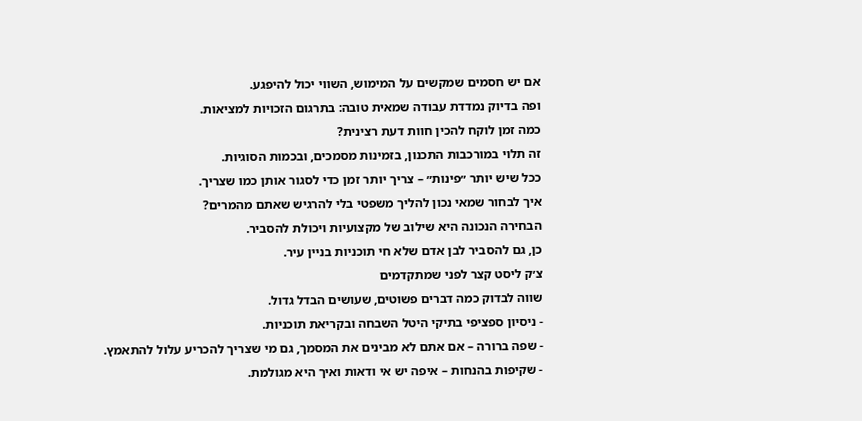אם יש חסמים שמקשים על המימוש, השווי יכול להיפגע.
ופה בדיוק נמדדת עבודה שמאית טובה: בתרגום הזכויות למציאות.
כמה זמן לוקח להכין חוות דעת רצינית?
זה תלוי במורכבות התכנון, בזמינות מסמכים, ובכמות הסוגיות.
ככל שיש יותר ״פינות״ – צריך יותר זמן כדי לסגור אותן כמו שצריך.
איך לבחור שמאי נכון להליך משפטי בלי להרגיש שאתם מהמרים?
הבחירה הנכונה היא שילוב של מקצועיות ויכולת להסביר.
כן, גם להסביר לבן אדם שלא חי תוכניות בניין עיר.
צ׳ק ליסט קצר לפני שמתקדמים
שווה לבדוק כמה דברים פשוטים, שעושים הבדל גדול.
- ניסיון ספציפי בתיקי היטל השבחה ובקריאת תוכניות.
- שפה ברורה – אם אתם לא מבינים את המסמך, גם מי שצריך להכריע עלול להתאמץ.
- שקיפות בהנחות – איפה יש אי ודאות ואיך היא מגולמת.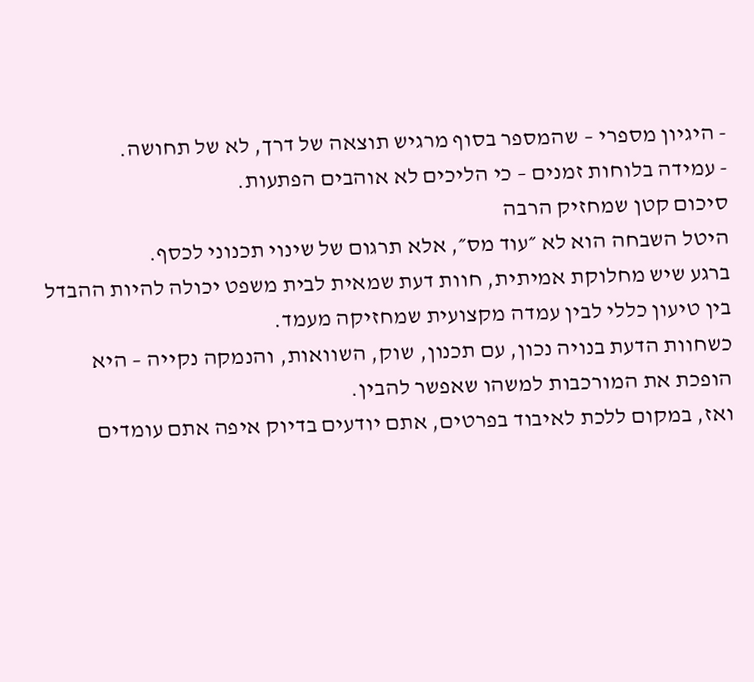- היגיון מספרי – שהמספר בסוף מרגיש תוצאה של דרך, לא של תחושה.
- עמידה בלוחות זמנים – כי הליכים לא אוהבים הפתעות.
סיכום קטן שמחזיק הרבה
היטל השבחה הוא לא ״עוד מס״, אלא תרגום של שינוי תכנוני לכסף.
ברגע שיש מחלוקת אמיתית, חוות דעת שמאית לבית משפט יכולה להיות ההבדל בין טיעון כללי לבין עמדה מקצועית שמחזיקה מעמד.
כשחוות הדעת בנויה נכון, עם תכנון, שוק, השוואות, והנמקה נקייה – היא הופכת את המורכבות למשהו שאפשר להבין.
ואז, במקום ללכת לאיבוד בפרטים, אתם יודעים בדיוק איפה אתם עומדים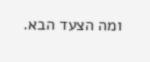ומה הצעד הבא.